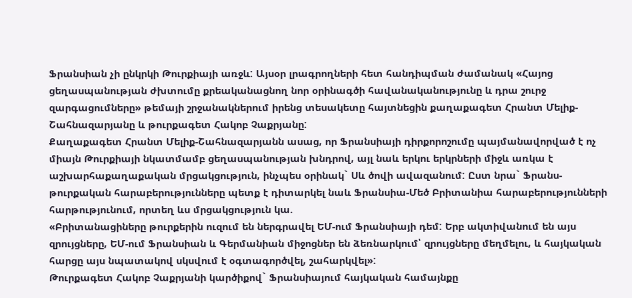Ֆրանսիան չի ընկրկի Թուրքիայի առջև: Այսօր լրագրողների հետ հանդիպման ժամանակ «Հայոց ցեղասպանության ժխտումը քրեականացնող նոր օրինագծի հավանականությունը և դրա շուրջ զարգացումները» թեմայի շրջանակներում իրենց տեսակետը հայտնեցին քաղաքագետ Հրանտ Մելիք-Շահնազարյանը և թուրքագետ Հակոբ Չաքրյանը:
Քաղաքագետ Հրանտ Մելիք-Շահնազարյանն ասաց, որ Ֆրանսիայի դիրքորոշումը պայմանավորված է ոչ միայն Թուրքիայի նկատմամբ ցեղասպանության խնդրով, այլ նաև երկու երկրների միջև առկա է աշխարհաքաղաքական մրցակցություն, ինչպես օրինակ` Սև ծովի ավազանում: Ըստ նրա` Ֆրանս-թուրքական հարաբերությունները պետք է դիտարկել նաև Ֆրանսիա-Մեծ Բրիտանիա հարաբերությունների հարթությունում, որտեղ ևս մրցակցություն կա.
«Բրիտանացիները թուրքերին ուզում են ներգրավել ԵՄ-ում Ֆրանսիայի դեմ: Երբ ակտիվանում են այս զրույցները, ԵՄ-ում Ֆրանսիան և Գերմանիան միջոցներ են ձեռնարկում՝ զրույցները մեղմելու, և հայկական հարցը այս նպատակով սկսվում է օգտագործվել, շահարկվել»:
Թուրքագետ Հակոբ Չաքրյանի կարծիքով` Ֆրանսիայում հայկական համայնքը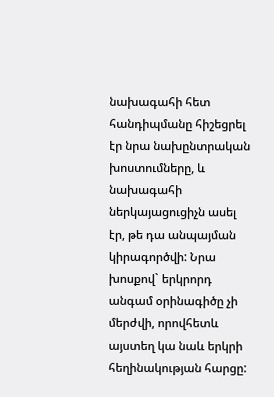նախագահի հետ հանդիպմանը հիշեցրել էր նրա նախընտրական խոստումները, և նախագահի ներկայացուցիչն ասել էր, թե դա անպայման կիրագործվի: Նրա խոսքով` երկրորդ անգամ օրինագիծը չի մերժվի, որովհետև այստեղ կա նաև երկրի հեղինակության հարցը: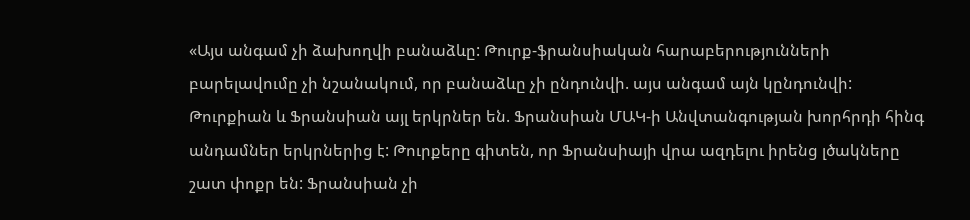«Այս անգամ չի ձախողվի բանաձևը: Թուրք-ֆրանսիական հարաբերությունների բարելավումը չի նշանակում, որ բանաձևը չի ընդունվի. այս անգամ այն կընդունվի: Թուրքիան և Ֆրանսիան այլ երկրներ են. Ֆրանսիան ՄԱԿ-ի Անվտանգության խորհրդի հինգ անդամներ երկրներից է: Թուրքերը գիտեն, որ Ֆրանսիայի վրա ազդելու իրենց լծակները շատ փոքր են: Ֆրանսիան չի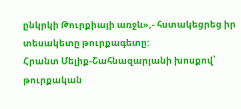ընկրկի Թուրքիայի առջև»,- հստակեցրեց իր տեսակետը թուրքագետը:
Հրանտ Մելիք-Շահնազարյանի խոսքով՝ թուրքական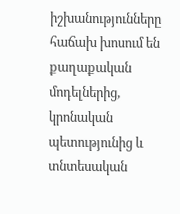իշխանությունները հաճախ խոսում են քաղաքական մոդելներից, կրոնական պետությունից և տնտեսական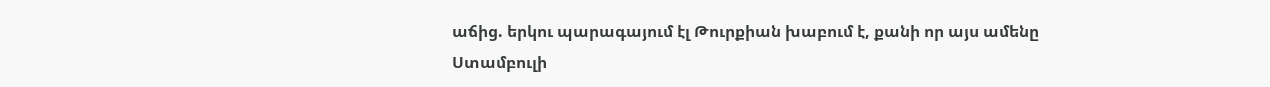աճից. երկու պարագայում էլ Թուրքիան խաբում է, քանի որ այս ամենը Ստամբուլի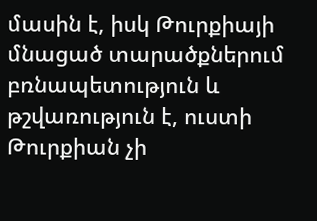մասին է, իսկ Թուրքիայի մնացած տարածքներում բռնապետություն և թշվառություն է, ուստի Թուրքիան չի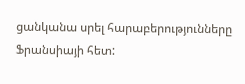ցանկանա սրել հարաբերությունները Ֆրանսիայի հետ: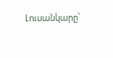Լուսանկարը՝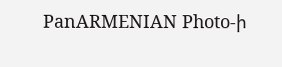PanARMENIAN Photo-ի